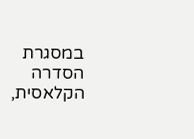במסגרת הסדרה הקלאסית,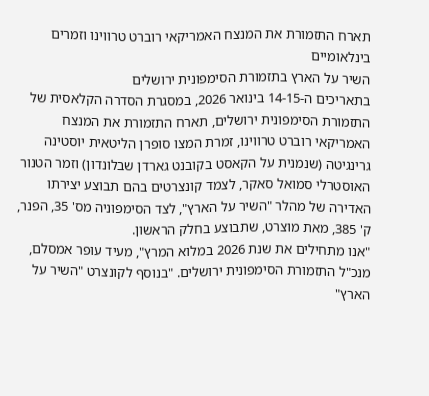תארח התזמורת את המנצח האמריקאי רוברט טרווינו וזמרים בינלאומיים
השיר על הארץ בתזמורת הסימפונית ירושלים
בתאריכים ה-14-15 בינואר 2026, במסגרת הסדרה הקלאסית של התזמורת הסימפונית ירושלים, תארח התזמורת את המנצח האמריקאי רוברט טרווינו, זמרת המצו סופרן הליטאית יוסטינה גרינגיטה (שנמנית על הקאסט בקובנט גארדן שבלונדון) וזמר הטנור האוסטרלי סמואל סאקר, לצמד קונצרטים בהם תבוצע יצירתו האדירה של מהלר "השיר על הארץ", לצד הסימפוניה מס' 35, הפנר, ק' 385, מאת מוצרט, שתבוצע בחלק הראשון.
"אנו מתחילים את שנת 2026 במלוא המרץ", מעיד עופר אמסלם, מנכ"ל התזמורת הסימפונית ירושלים. "בנוסף לקונצרט "השיר על הארץ"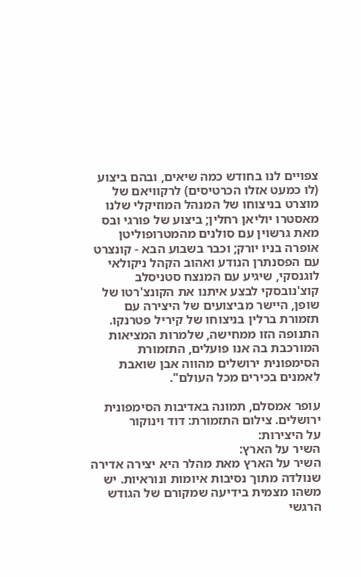צפויים לנו בחודש כמה שיאים, ובהם ביצוע (לו כמעט אזלו הכרטיסים) לרקוויאם של מוצרט בניצוחו של המנהל המוזיקלי שלנו מאסטרו יוליאן רחלין; ביצוע של פורגי ובס מאת גרשוין עם סולנים מהמטרופוליטן אופרה בניו יורק; וכבר בשבוע הבא - קונצרט עם הפסנתרן הנודע ואהוב הקהל ניקולאי לוגנסקי, שיגיע עם המנצח סטניסלב קוצ'נובסקי לבצע איתנו את הקונצ'רטו של שופן, היישר מביצועים של היצירה עם תזמורת ברלין בניצוחו של קיריל פטרנקו. התנופה הזו ממחישה, שלמרות המציאות המורכבת בה אנו פועלים, התזמורת הסימפונית ירושלים מהווה אבן שואבת לאמנים בכירים מכל העולם".

עופר אמסלם, תמונה באדיבות הסימפונית ירושלים. צילום התזמורת: דוד וינוקור
על היצירות:
השיר על הארץ:
השיר על הארץ מאת מהלר היא יצירה אדירה שנולדה מתוך נסיבות איומות ונוראיות. יש משהו מצמית בידיעה שמקורם של הגודש הרגשי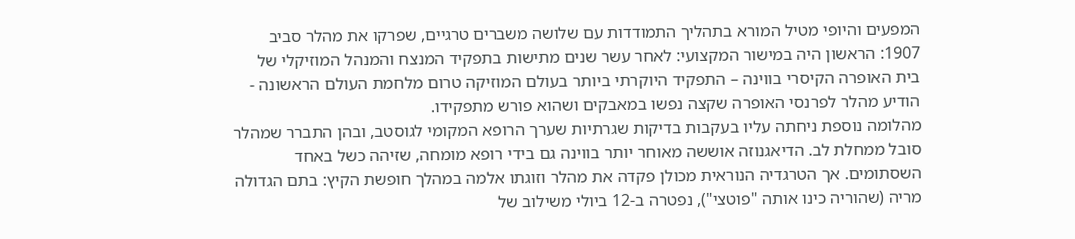המפעים והיופי מטיל המורא בתהליך התמודדות עם שלושה משברים טרגיים, שפרקו את מהלר סביב 1907: הראשון היה במישור המקצועי: לאחר עשר שנים מתישות בתפקיד המנצח והמנהל המוזיקלי של בית האופרה הקיסרי בווינה – התפקיד היוקרתי ביותר בעולם המוזיקה טרום מלחמת העולם הראשונה - הודיע מהלר לפרנסי האופרה שקצה נפשו במאבקים ושהוא פורש מתפקידו.
מהלומה נוספת ניחתה עליו בעקבות בדיקות שגרתיות שערך הרופא המקומי לגוסטב, ובהן התברר שמהלר סובל ממחלת לב. הדיאגנוזה אוששה מאוחר יותר בווינה גם בידי רופא מומחה, שזיהה כשל באחד השסתומים. אך הטרגדיה הנוראית מכולן פקדה את מהלר וזוגתו אלמה במהלך חופשת הקיץ: בתם הגדולה מריה (שהוריה כינו אותה "פוטצי"), נפטרה ב-12 ביולי משילוב של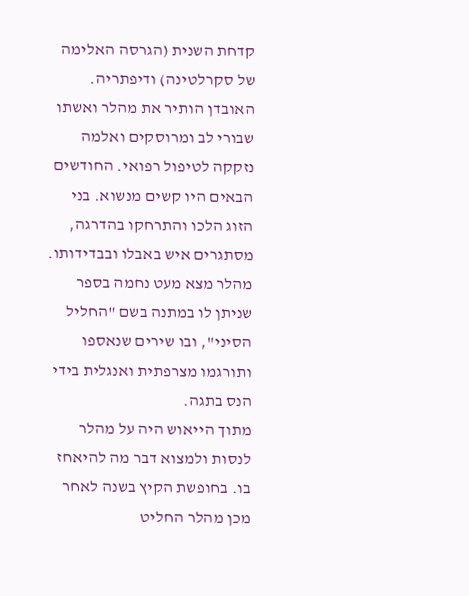קדחת השנית (הגרסה האלימה של סקרלטינה) ודיפתריה. האובדן הותיר את מהלר ואשתו שבורי לב ומרוסקים ואלמה נזקקה לטיפול רפואי. החודשים הבאים היו קשים מנשוא. בני הזוג הלכו והתרחקו בהדרגה, מסתגרים איש באבלו ובבדידותו. מהלר מצא מעט נחמה בספר שניתן לו במתנה בשם "החליל הסיני", ובו שירים שנאספו ותורגמו מצרפתית ואנגלית בידי הנס בתגה.
מתוך הייאוש היה על מהלר לנסות ולמצוא דבר מה להיאחז בו. בחופשת הקיץ בשנה לאחר מכן מהלר החליט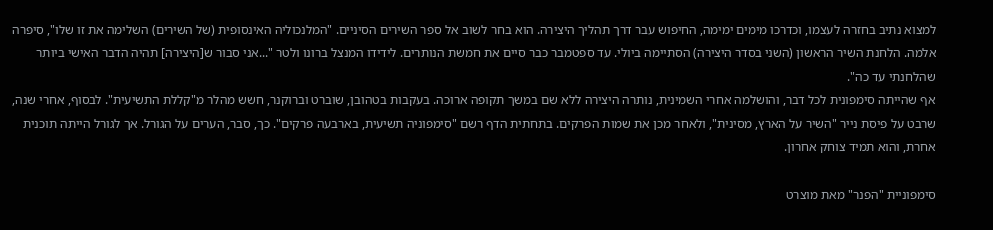למצוא נתיב בחזרה לעצמו, וכדרכו מימים ימימה, החיפוש עבר דרך תהליך היצירה. הוא בחר לשוב אל ספר השירים הסיניים. "המלנכוליה האינסופית (של השירים) השלימה את זו שלו", סיפרה אלמה. הלחנת השיר הראשון (השני בסדר היצירה) הסתיימה ביולי. עד ספטמבר כבר סיים את חמשת הנותרים. לידידו המנצל ברונו ולטר "...אני סבור ש[היצירה] תהיה הדבר האישי ביותר שהלחנתי עד כה".
אף שהייתה סימפונית לכל דבר, והושלמה אחרי השמינית, נותרה היצירה ללא שם במשך תקופה ארוכה. בעקבות בטהובן, שוברט וברוקנר, חשש מהלר מ"קללת התשיעית". לבסוף, אחרי שנה, שרבט על פיסת נייר "השיר על הארץ, מסינית", ולאחר מכן את שמות הפרקים. בתחתית הדף רשם "סימפוניה תשיעית, בארבעה פרקים". כך, סבר, הערים על הגורל. אך לגורל הייתה תוכנית אחרת, והוא תמיד צוחק אחרון.

סימפוניית "הפנר" מאת מוצרט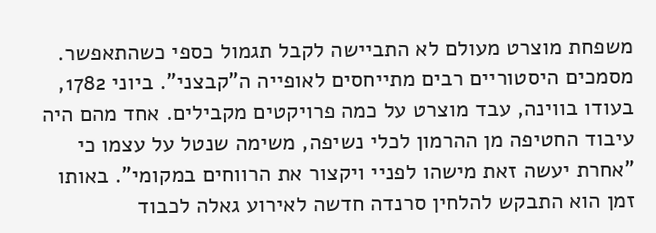משפחת מוצרט מעולם לא התביישה לקבל תגמול כספי כשהתאפשר. מסמכים היסטוריים רבים מתייחסים לאופייה ה"קבצני". ביוני 1782, בעודו בווינה, עבד מוצרט על כמה פרויקטים מקבילים. אחד מהם היה עיבוד החטיפה מן ההרמון לכלי נשיפה, משימה שנטל על עצמו כי "אחרת יעשה זאת מישהו לפניי ויקצור את הרווחים במקומי". באותו זמן הוא התבקש להלחין סרנדה חדשה לאירוע גאלה לכבוד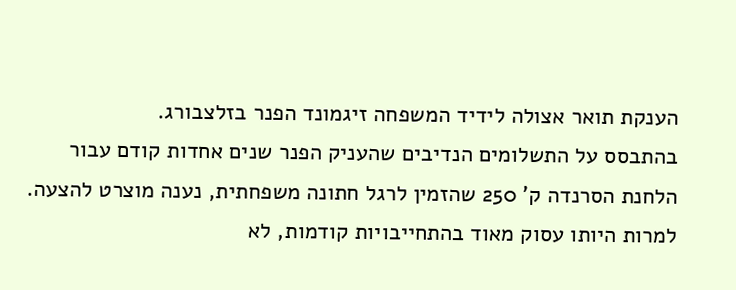הענקת תואר אצולה לידיד המשפחה זיגמונד הפנר בזלצבורג.
בהתבסס על התשלומים הנדיבים שהעניק הפנר שנים אחדות קודם עבור הלחנת הסרנדה ק' 250 שהזמין לרגל חתונה משפחתית, נענה מוצרט להצעה. למרות היותו עסוק מאוד בהתחייבויות קודמות, לא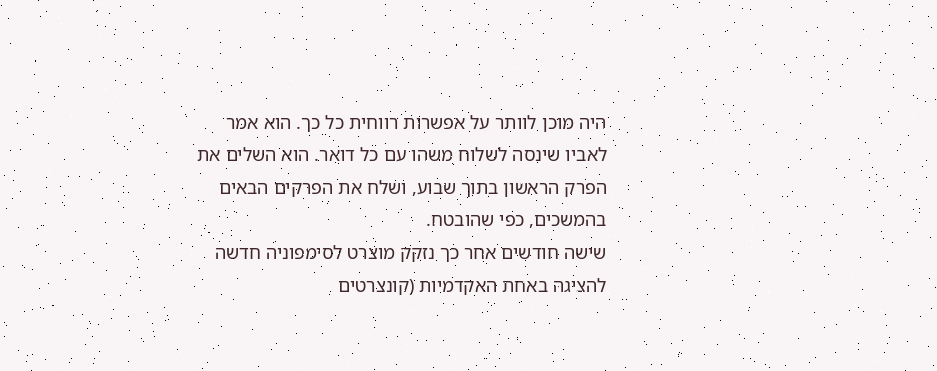היה מוכן לוותר על אפשרות רווחית כל כך. הוא אמר לאביו שינסה לשלוח משהו עם כל דואר. הוא השלים את הפרק הראשון בתוך שבוע, ושלח את הפרקים הבאים בהמשכים, כפי שהובטח.
שישה חודשים אחר כך נזקק מוצרט לסימפוניה חדשה להציגהּ באחת האקדמיות (קונצרטים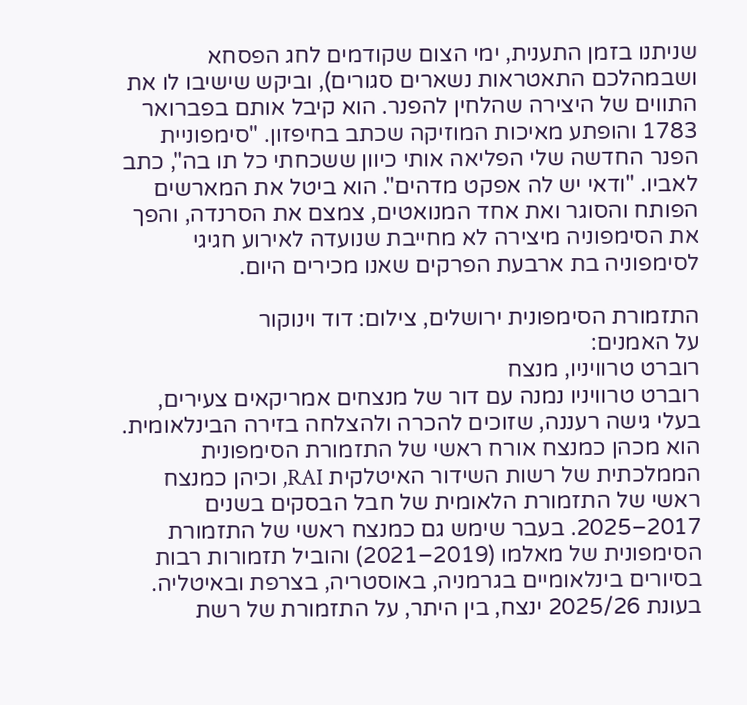שניתנו בזמן התענית, ימי הצום שקודמים לחג הפסחא ושבמהלכם התאטראות נשארים סגורים), וביקש שישיבו לו את התווים של היצירה שהלחין להפנר. הוא קיבל אותם בפברואר 1783 והופתע מאיכות המוזיקה שכתב בחיפזון. "סימפוניית הפנר החדשה שלי הפליאה אותי כיוון ששכחתי כל תו בה", כתב לאביו. "ודאי יש לה אפקט מדהים". הוא ביטל את המארשים הפותח והסוגר ואת אחד המנואטים, צמצם את הסרנדה, והפך את הסימפוניה מיצירה לא מחייבת שנועדה לאירוע חגיגי לסימפוניה בת ארבעת הפרקים שאנו מכירים היום.

התזמורת הסימפונית ירושלים, צילום: דוד וינוקור
על האמנים:
רוברט טרוויניו, מנצח
רוברט טרוויניו נמנה עם דור של מנצחים אמריקאים צעירים, בעלי גישה רעננה, שזוכים להכרה ולהצלחה בזירה הבינלאומית. הוא מכהן כמנצח אורח ראשי של התזמורת הסימפונית הממלכתית של רשות השידור האיטלקית RAI, וכיהן כמנצח ראשי של התזמורת הלאומית של חבל הבסקים בשנים 2017–2025. בעבר שימש גם כמנצח ראשי של התזמורת הסימפונית של מאלמו (2019–2021) והוביל תזמורות רבות בסיורים בינלאומיים בגרמניה, באוסטריה, בצרפת ובאיטליה.
בעונת 2025/26 ינצח, בין היתר, על התזמורת של רשת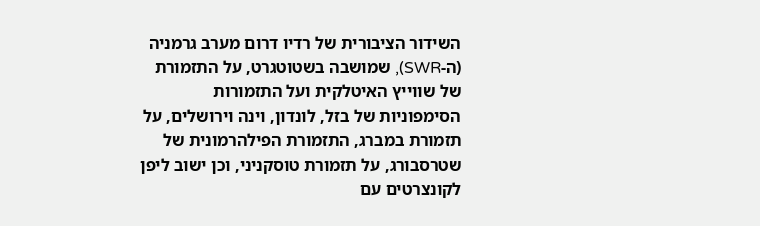השידור הציבורית של רדיו דרום מערב גרמניה (ה-SWR), שמושבה בשטוטגרט, על התזמורת של שווייץ האיטלקית ועל התזמורות הסימפוניות של בזל, לונדון, וינה וירושלים, על תזמורת במברג, התזמורת הפילהרמונית של שטרסבורג, על תזמורת טוסקניני, וכן ישוב ליפן לקונצרטים עם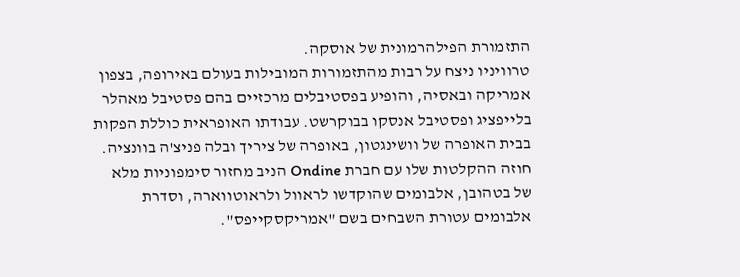התזמורת הפילהרמונית של אוסקה.
טרוויניו ניצח על רבות מהתזמורות המובילות בעולם באירופה, בצפון אמריקה ובאסיה, והופיע בפסטיבלים מרכזיים בהם פסטיבל מאהלר בלייפציג ופסטיבל אנסקו בבוקרשט. עבודתו האופראית כוללת הפקות בבית האופרה של וושינגטון, באופרה של ציריך ובלה פניצ'ה בוונציה. חוזה ההקלטות שלו עם חברת Ondine הניב מחזור סימפוניות מלא של בטהובן, אלבומים שהוקדשו לראוול ולראוטווארה, וסדרת אלבומים עטורת השבחים בשם "אמריקסקייפס".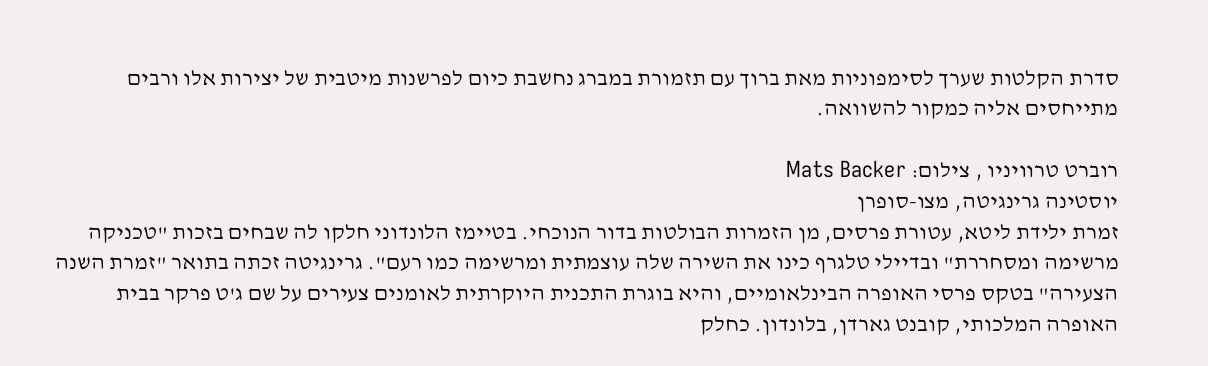סדרת הקלטות שערך לסימפוניות מאת ברוך עם תזמורת במברג נחשבת כיום לפרשנות מיטבית של יצירות אלו ורבים מתייחסים אליה כמקור להשוואה.

רוברט טרוויניו , צילום: Mats Backer
יוסטינה גרינגיטה, מצו-סופרן
זמרת ילידת ליטא, עטורת פרסים, מן הזמרות הבולטות בדור הנוכחי. בטיימז הלונדוני חלקו לה שבחים בזכות "טכניקה מרשימה ומסחררת" ובדיילי טלגרף כינו את השירה שלה עוצמתית ומרשימה כמו רעם". גרינגיטה זכתה בתואר "זמרת השנה הצעירה" בטקס פרסי האופרה הבינלאומיים, והיא בוגרת התכנית היוקרתית לאומנים צעירים על שם ג'ט פרקר בבית האופרה המלכותי, קובנט גארדן, בלונדון. כחלק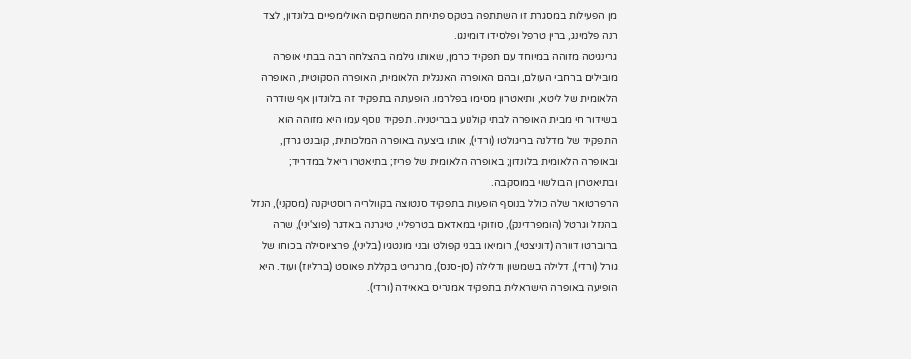מן הפעילות במסגרת זו השתתפה בטקס פתיחת המשחקים האולימפיים בלונדון, לצד רנה פלמינג, ברין טרפל ופלסידו דומינגו.
גרינגיטה מזוהה במיוחד עם תפקיד כרמן, שאותו גילמה בהצלחה רבה בבתי אופרה מובילים ברחבי העולם, ובהם האופרה האנגלית הלאומית, האופרה הסקוטית, האופרה הלאומית של ליטא, ותיאטרון מסימו בפלרמו. הופעתה בתפקיד זה בלונדון אף שודרה בשידור חי מבית האופרה לבתי קולנוע בבריטניה. תפקיד נוסף עמו היא מזוהה הוא התפקיד של מדלנה בריגולטו (ורדי), אותו ביצעה באופרה המלכותית, קובנט גרדן, ובאופרה הלאומית בלונדון; באופרה הלאומית של פריז; בתיאטרו ריאל במדריד; ובתיאטרון הבולשוי במוסקבה.
הרפרטואר שלה כולל בנוסף הופעות בתפקיד סנטוצה בקוולריה רוסטיקנה (מסקני), הנזל בהנזל וגרטל (הומפרדינק), סוזוקי במאדאם בטרפליי, טיגרנה באדגר (פוצ'יני), שרה ברוברטו דוורה (דוניצטי), רומיאו בבני קפולט ובני מונטגיו (בליני), פרציוסילה בכוחו של גורל (ורדי), דלילה בשמשון ודלילה (סן-סנס), מרגריט בקללת פאוסט (ברליוז) ועוד. היא הופיעה באופרה הישראלית בתפקיד אמנריס באאידה (ורדי).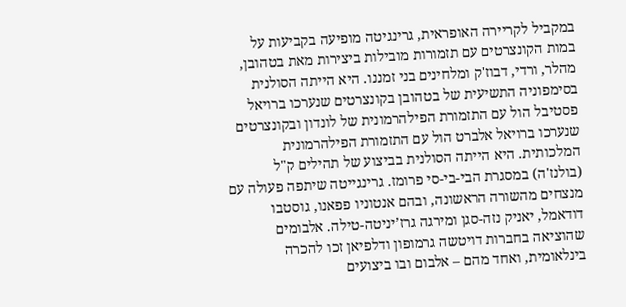במקביל לקריירה האופראית, גרינגיטה מופיעה בקביעות על במות הקונצרטים עם תזמורות מובילות ביצירות מאת בטהובן, מהלר, ורדי, דבוז'ק ומלחינים בני זמננו. היא הייתה הסולנית בסימפוניה התשיעית של בטהובן בקונצרטים שנערכו ברויאל פסטיבל הול עם התזמורת הפילהרמונית של לונדון ובקונצרטים שנערכו ברויאל אלברט הול עם התזמורת הפילהרמונית המלכותית. היא הייתה הסולנית בביצוע של תהילים ק"ל (בולנז'ה) במסגרת הבי-בי-סי פרומז. גרינגייטה שיתפה פעולה עם מנצחים מהשורה הראשונה, ובהם אנטוניו פפאנו, גוסטבו דודאמל, יאניק נזה-סגן ומירגה גרז’יניטה-טילה. אלבומים שהוציאה בחברות דויטשה גרמופון ודלפיאן זכו להכרה בינלאומית, ואחד מהם – אלבום ובו ביצועים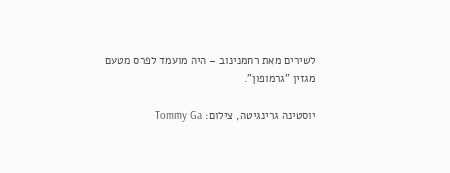לשירים מאת רחמנינוב – היה מועמד לפרס מטעם מגזין "גרמופון".

יוסטינה גרינגיטה, צילום: Tommy Ga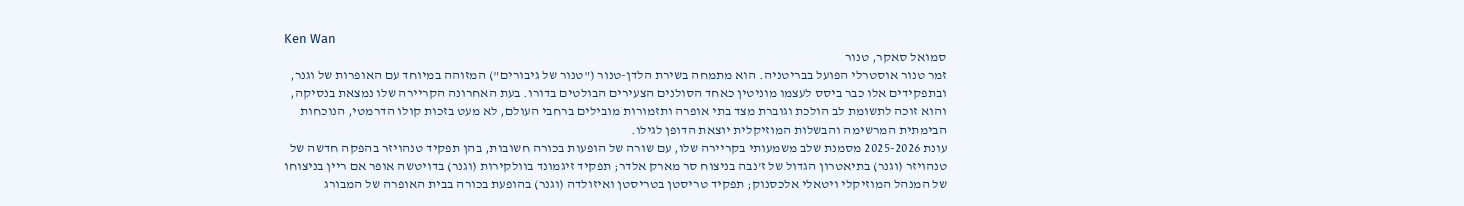Ken Wan
סמואל סאקר, טנור
זמר טנור אוסטרלי הפועל בבריטניה. הוא מתמחה בשירת הלדן-טנור ("טנור של גיבורים") המזוהה במיוחד עם האופרות של וגנר, ובתפקידים אלו כבר ביסס לעצמו מוניטין כאחד הסולנים הצעירים הבולטים בדורו. בעת האחרונה הקריירה שלו נמצאת בנסיקה, והוא זוכה לתשומת לב הולכת וגוברת מצד בתי אופרה ותזמורות מובילים ברחבי העולם, לא מעט בזכות קולו הדרמטי, הנוכחות הבימתית המרשימה והבשלות המוזיקלית יוצאת הדופן לגילו.
עונת 2025-2026 מסמנת שלב משמעותי בקריירה שלו, עם שורה של הופעות בכורה חשובות, בהן תפקיד טנהויזר בהפקה חדשה של טנהויזר (וגנר) בתיאטרון הגדול של ז’נבה בניצוח סר מארק אלדר; תפקיד זיגמונד בוולקירות (וגנר) בדויטשה אופר אם ריין בניצוחו של המנהל המוזיקלי ויטאלי אלכסנוק; תפקיד טריסטן בטריסטן ואיזולדה (וגנר) בהופעת בכורה בבית האופרה של המבורג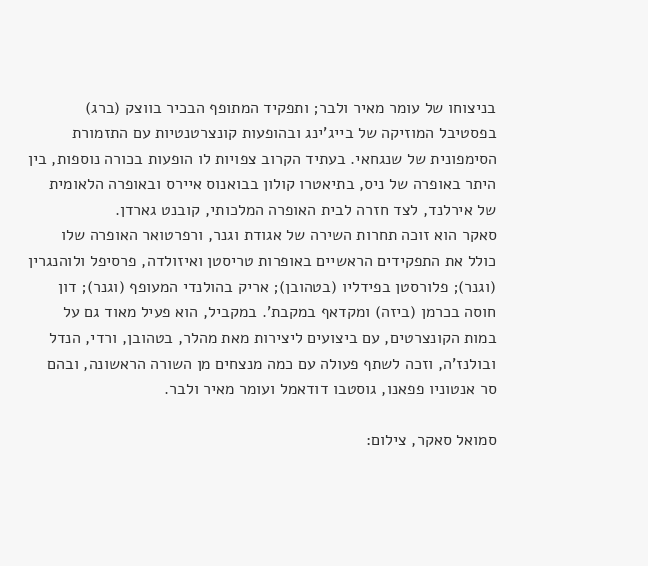בניצוחו של עומר מאיר ולבר; ותפקיד המתופף הבכיר בווצק (ברג) בפסטיבל המוזיקה של בייג’ינג ובהופעות קונצרטנטיות עם התזמורת הסימפונית של שנגחאי. בעתיד הקרוב צפויות לו הופעות בכורה נוספות, בין היתר באופרה של ניס, בתיאטרו קולון בבואנוס איירס ובאופרה הלאומית של אירלנד, לצד חזרה לבית האופרה המלכותי, קובנט גארדן.
סאקר הוא זוכה תחרות השירה של אגודת וגנר, ורפרטואר האופרה שלו כולל את התפקידים הראשיים באופרות טריסטן ואיזולדה, פרסיפל ולוהנגרין (וגנר); פלורסטן בפידליו (בטהובן); אריק בהולנדי המעופף (וגנר); דון חוסה בכרמן (ביזה) ומקדאף במקבת'. במקביל, הוא פעיל מאוד גם על במות הקונצרטים, עם ביצועים ליצירות מאת מהלר, בטהובן, ורדי, הנדל ובולנז’ה, וזכה לשתף פעולה עם כמה מנצחים מן השורה הראשונה, ובהם סר אנטוניו פפאנו, גוסטבו דודאמל ועומר מאיר ולבר.

סמואל סאקר, צילום: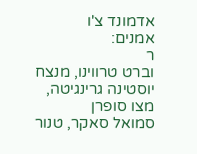אדמונד צ'ו
אמנים:
ר
וברט טרווינו, מנצח
יוסטינה גרינגיטה, מצו סופרן
סמואל סאקר, טנור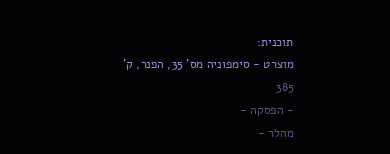תוכנית:
מוצרט - סימפוניה מס' 35, הפנר, ק' 385
- הפסקה -
מהלר -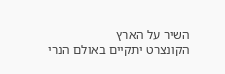השיר על הארץ
הקונצרט יתקיים באולם הנרי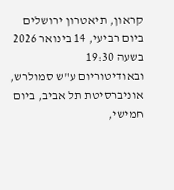קראון, תיאטרון ירושלים ביום רביעי, 14 בינואר 2026 בשעה 19:30
ובאודיטוריום ע"ש סמולרש, אוניברסיטת תל אביב, ביום חמישי,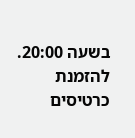בשעה 20:00. להזמנת כרטיסים